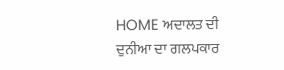HOME ਅਦਾਲਤ ਦੀ ਦੁਨੀਆ ਦਾ ਗਲਪਕਾਰ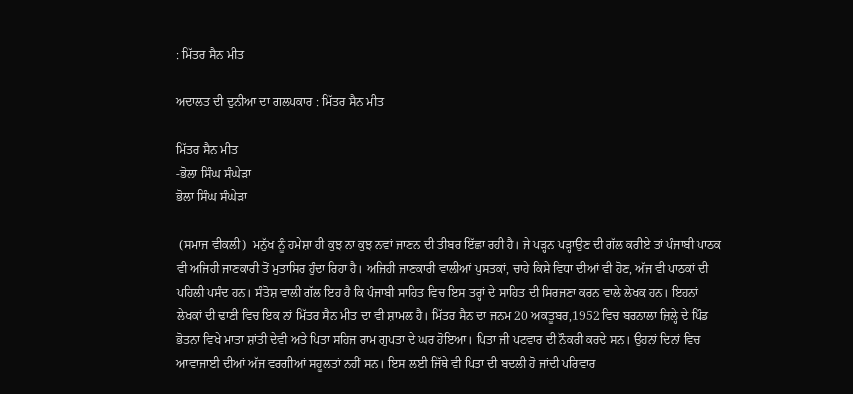: ਮਿੱਤਰ ਸੈਨ ਮੀਤ

ਅਦਾਲਤ ਦੀ ਦੁਨੀਆ ਦਾ ਗਲਪਕਾਰ : ਮਿੱਤਰ ਸੈਨ ਮੀਤ

ਮਿੱਤਰ ਸੈਨ ਮੀਤ
-ਭੋਲਾ ਸਿੰਘ ਸੰਘੇੜਾ
ਭੋਲਾ ਸਿੰਘ ਸੰਘੇੜਾ

 (ਸਮਾਜ ਵੀਕਲੀ)  ਮਨੁੱਖ ਨੂੰ ਹਮੇਸ਼ਾ ਹੀ ਕੁਝ ਨਾ ਕੁਝ ਨਵਾਂ ਜਾਣਨ ਦੀ ਤੀਬਰ ਇੱਛਾ ਰਹੀ ਹੈ। ਜੇ ਪੜ੍ਹਨ ਪੜ੍ਹਾਉਣ ਦੀ ਗੱਲ ਕਰੀਏ ਤਾਂ ਪੰਜਾਬੀ ਪਾਠਕ ਵੀ ਅਜਿਹੀ ਜਾਣਕਾਰੀ ਤੋਂ ਮੁਤਾਸਿਰ ਹੁੰਦਾ ਰਿਹਾ ਹੈ। ਅਜਿਹੀ ਜਾਣਕਾਰੀ ਵਾਲੀਆਂ ਪੁਸਤਕਾਂ, ਚਾਹੇ ਕਿਸੇ ਵਿਧਾ ਦੀਆਂ ਵੀ ਹੋਣ, ਅੱਜ ਵੀ ਪਾਠਕਾਂ ਦੀ ਪਹਿਲੀ ਪਸੰਦ ਹਨ। ਸੰਤੋਸ਼ ਵਾਲੀ ਗੱਲ ਇਹ ਹੈ ਕਿ ਪੰਜਾਬੀ ਸਾਹਿਤ ਵਿਚ ਇਸ ਤਰ੍ਹਾਂ ਦੇ ਸਾਹਿਤ ਦੀ ਸਿਰਜਣਾ ਕਰਨ ਵਾਲੇ ਲੇਖਕ ਹਨ। ਇਹਨਾਂ ਲੇਖਕਾਂ ਦੀ ਢਾਣੀ ਵਿਚ ਇਕ ਨਾਂ ਮਿੱਤਰ ਸੈਨ ਮੀਤ ਦਾ ਵੀ ਸ਼ਾਮਲ ਹੈ। ਮਿੱਤਰ ਸੈਨ ਦਾ ਜਨਮ 20 ਅਕਤੂਬਰ,1952 ਵਿਚ ਬਰਨਾਲਾ ਜ਼ਿਲ੍ਹੇ ਦੇ ਪਿੰਡ ਭੋਤਨਾ ਵਿਖੇ ਮਾਤਾ ਸ਼ਾਂਤੀ ਦੇਵੀ ਅਤੇ ਪਿਤਾ ਸਹਿਜ ਰਾਮ ਗੁਪਤਾ ਦੇ ਘਰ ਹੋਇਆ। ਪਿਤਾ ਜੀ ਪਟਵਾਰ ਦੀ ਨੌਕਰੀ ਕਰਦੇ ਸਨ। ਉਹਨਾਂ ਦਿਨਾਂ ਵਿਚ ਆਵਾਜਾਈ ਦੀਆਂ ਅੱਜ ਵਰਗੀਆਂ ਸਹੂਲਤਾਂ ਨਹੀਂ ਸਨ। ਇਸ ਲਈ ਜਿੱਥੇ ਵੀ ਪਿਤਾ ਦੀ ਬਦਲੀ ਹੋ ਜਾਂਦੀ ਪਰਿਵਾਰ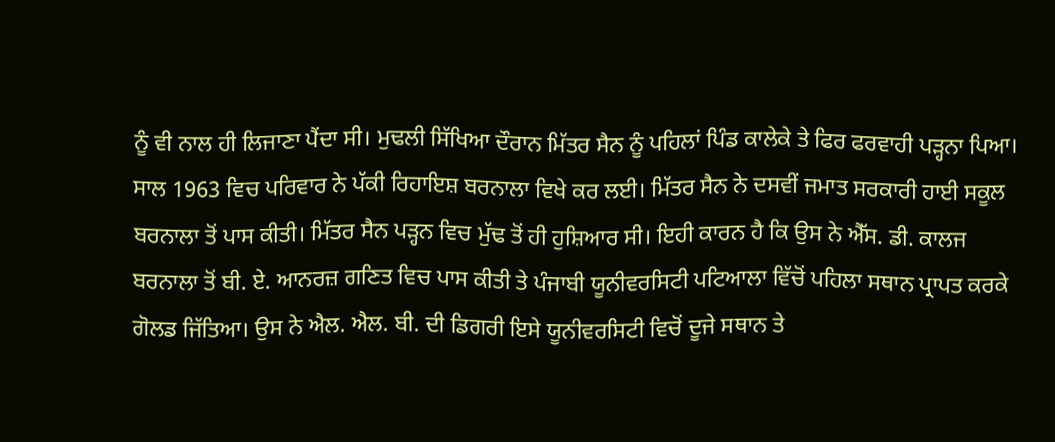ਨੂੰ ਵੀ ਨਾਲ ਹੀ ਲਿਜਾਣਾ ਪੈਂਦਾ ਸੀ। ਮੁਢਲੀ ਸਿੱਖਿਆ ਦੌਰਾਨ ਮਿੱਤਰ ਸੈਨ ਨੂੰ ਪਹਿਲਾਂ ਪਿੰਡ ਕਾਲੇਕੇ ਤੇ ਫਿਰ ਫਰਵਾਹੀ ਪੜ੍ਹਨਾ ਪਿਆ। ਸਾਲ 1963 ਵਿਚ ਪਰਿਵਾਰ ਨੇ ਪੱਕੀ ਰਿਹਾਇਸ਼ ਬਰਨਾਲਾ ਵਿਖੇ ਕਰ ਲਈ। ਮਿੱਤਰ ਸੈਨ ਨੇ ਦਸਵੀਂ ਜਮਾਤ ਸਰਕਾਰੀ ਹਾਈ ਸਕੂਲ ਬਰਨਾਲਾ ਤੋਂ ਪਾਸ ਕੀਤੀ। ਮਿੱਤਰ ਸੈਨ ਪੜ੍ਹਨ ਵਿਚ ਮੁੱਢ ਤੋਂ ਹੀ ਹੁਸ਼ਿਆਰ ਸੀ। ਇਹੀ ਕਾਰਨ ਹੈ ਕਿ ਉਸ ਨੇ ਐੱਸ. ਡੀ. ਕਾਲਜ ਬਰਨਾਲਾ ਤੋਂ ਬੀ. ਏ. ਆਨਰਜ਼ ਗਣਿਤ ਵਿਚ ਪਾਸ ਕੀਤੀ ਤੇ ਪੰਜਾਬੀ ਯੂਨੀਵਰਸਿਟੀ ਪਟਿਆਲਾ ਵਿੱਚੋਂ ਪਹਿਲਾ ਸਥਾਨ ਪ੍ਰਾਪਤ ਕਰਕੇ ਗੋਲਡ ਜਿੱਤਿਆ। ਉਸ ਨੇ ਐਲ. ਐਲ. ਬੀ. ਦੀ ਡਿਗਰੀ ਇਸੇ ਯੂਨੀਵਰਸਿਟੀ ਵਿਚੋਂ ਦੂਜੇ ਸਥਾਨ ਤੇ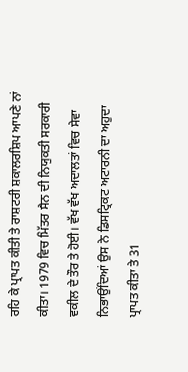ਰਹਿ ਕੇ ਪ੍ਰਾਪਤ ਕੀਤੀ ਤੇ ਰਾਸ਼ਟਰੀ ਸ਼ਕਾਲਰਸ਼ਿਪ ਆਪਣੇ ਨਾਂ ਕੀਤਾ। 1979 ਵਿਚ ਮਿੱਤਰ ਸੈਨ ਦੀ ਨਿਯੁਕਤੀ ਸਰਕਾਰੀ ਵਕੀਲ ਦੇ ਤੌਰ ਤੇ ਹੋਈ। ਵੱਖ ਵੱਖ ਅਦਾਲਤਾਂ ਵਿਚ ਸੇਵਾ ਨਿਭਾਉਂਦਿਆਂ ਉਸ ਨੇ ਡਿਸਟ੍ਰਿਕਟ ਅਟਾਰਨੀ ਦਾ ਅਹੁਦਾ ਪ੍ਰਾਪਤ ਕੀਤਾ ਤੇ 31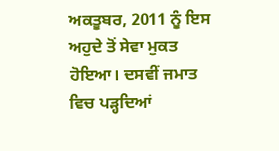ਅਕਤੂਬਰ, 2011 ਨੂੰ ਇਸ ਅਹੁਦੇ ਤੋਂ ਸੇਵਾ ਮੁਕਤ ਹੋਇਆ। ਦਸਵੀਂ ਜਮਾਤ ਵਿਚ ਪੜ੍ਹਦਿਆਂ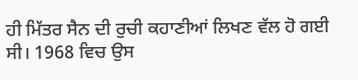ਹੀ ਮਿੱਤਰ ਸੈਨ ਦੀ ਰੁਚੀ ਕਹਾਣੀਆਂ ਲਿਖਣ ਵੱਲ ਹੋ ਗਈ ਸੀ। 1968 ਵਿਚ ਉਸ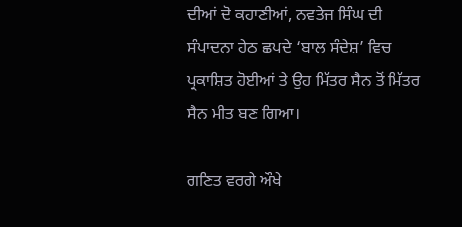ਦੀਆਂ ਦੋ ਕਹਾਣੀਆਂ, ਨਵਤੇਜ ਸਿੰਘ ਦੀ ਸੰਪਾਦਨਾ ਹੇਠ ਛਪਦੇ ‘ਬਾਲ ਸੰਦੇਸ਼’ ਵਿਚ ਪ੍ਰਕਾਸ਼ਿਤ ਹੋਈਆਂ ਤੇ ਉਹ ਮਿੱਤਰ ਸੈਨ ਤੋਂ ਮਿੱਤਰ ਸੈਨ ਮੀਤ ਬਣ ਗਿਆ।

ਗਣਿਤ ਵਰਗੇ ਔਖੇ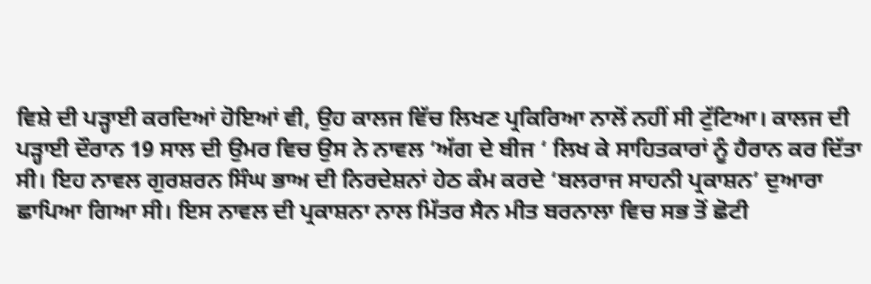ਵਿਸ਼ੇ ਦੀ ਪੜ੍ਹਾਈ ਕਰਦਿਆਂ ਹੋਇਆਂ ਵੀ, ਉਹ ਕਾਲਜ ਵਿੱਚ ਲਿਖਣ ਪ੍ਰਕਿਰਿਆ ਨਾਲੋਂ ਨਹੀਂ ਸੀ ਟੁੱਟਿਆ। ਕਾਲਜ ਦੀ ਪੜ੍ਹਾਈ ਦੌਰਾਨ 19 ਸਾਲ ਦੀ ਉਮਰ ਵਿਚ ਉਸ ਨੇ ਨਾਵਲ ‘ਅੱਗ ਦੇ ਬੀਜ ‘ ਲਿਖ ਕੇ ਸਾਹਿਤਕਾਰਾਂ ਨੂੰ ਹੈਰਾਨ ਕਰ ਦਿੱਤਾ ਸੀ। ਇਹ ਨਾਵਲ ਗੁਰਸ਼ਰਨ ਸਿੰਘ ਭਾਅ ਦੀ ਨਿਰਦੇਸ਼ਨਾਂ ਹੇਠ ਕੰਮ ਕਰਦੇ ‘ਬਲਰਾਜ ਸਾਹਨੀ ਪ੍ਰਕਾਸ਼ਨ’ ਦੁਆਰਾ ਛਾਪਿਆ ਗਿਆ ਸੀ। ਇਸ ਨਾਵਲ ਦੀ ਪ੍ਰਕਾਸ਼ਨਾ ਨਾਲ ਮਿੱਤਰ ਸੈਨ ਮੀਤ ਬਰਨਾਲਾ ਵਿਚ ਸਭ ਤੋਂ ਛੋਟੀ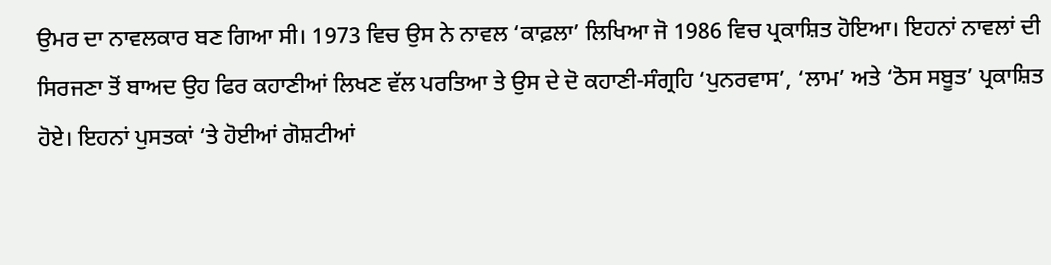ਉਮਰ ਦਾ ਨਾਵਲਕਾਰ ਬਣ ਗਿਆ ਸੀ। 1973 ਵਿਚ ਉਸ ਨੇ ਨਾਵਲ ‘ਕਾਫ਼ਲਾ’ ਲਿਖਿਆ ਜੋ 1986 ਵਿਚ ਪ੍ਰਕਾਸ਼ਿਤ ਹੋਇਆ। ਇਹਨਾਂ ਨਾਵਲਾਂ ਦੀ ਸਿਰਜਣਾ ਤੋਂ ਬਾਅਦ ਉਹ ਫਿਰ ਕਹਾਣੀਆਂ ਲਿਖਣ ਵੱਲ ਪਰਤਿਆ ਤੇ ਉਸ ਦੇ ਦੋ ਕਹਾਣੀ-ਸੰਗ੍ਰਹਿ ‘ਪੁਨਰਵਾਸ’, ‘ਲਾਮ’ ਅਤੇ ‘ਠੋਸ ਸਬੂਤ’ ਪ੍ਰਕਾਸ਼ਿਤ ਹੋਏ। ਇਹਨਾਂ ਪੁਸਤਕਾਂ ‘ਤੇ ਹੋਈਆਂ ਗੋਸ਼ਟੀਆਂ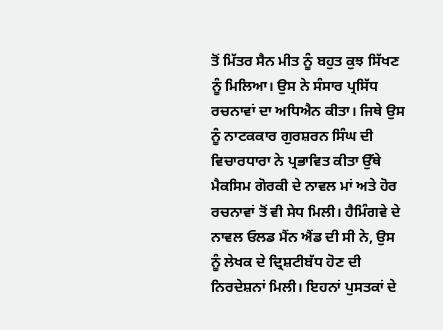ਤੋਂ ਮਿੱਤਰ ਸੈਨ ਮੀਤ ਨੂੰ ਬਹੁਤ ਕੁਝ ਸਿੱਖਣ ਨੂੰ ਮਿਲਿਆ। ਉਸ ਨੇ ਸੰਸਾਰ ਪ੍ਰਸਿੱਧ ਰਚਨਾਵਾਂ ਦਾ ਅਧਿਐਨ ਕੀਤਾ। ਜਿਥੇ ਉਸ ਨੂੰ ਨਾਟਕਕਾਰ ਗੁਰਸ਼ਰਨ ਸਿੰਘ ਦੀ ਵਿਚਾਰਧਾਰਾ ਨੇ ਪ੍ਰਭਾਵਿਤ ਕੀਤਾ ਉੱਥੇ ਮੈਕਸਿਮ ਗੋਰਕੀ ਦੇ ਨਾਵਲ ਮਾਂ ਅਤੇ ਹੋਰ ਰਚਨਾਵਾਂ ਤੋਂ ਵੀ ਸੇਧ ਮਿਲੀ। ਹੈਮਿੰਗਵੇ ਦੇ ਨਾਵਲ ਓਲਡ ਮੈਂਨ ਐਂਡ ਦੀ ਸੀ ਨੇ, ਉਸ ਨੂੰ ਲੇਖਕ ਦੇ ਦ੍ਰਿਸ਼ਟੀਬੱਧ ਹੋਣ ਦੀ ਨਿਰਦੇਸ਼ਨਾਂ ਮਿਲੀ। ਇਹਨਾਂ ਪੁਸਤਕਾਂ ਦੇ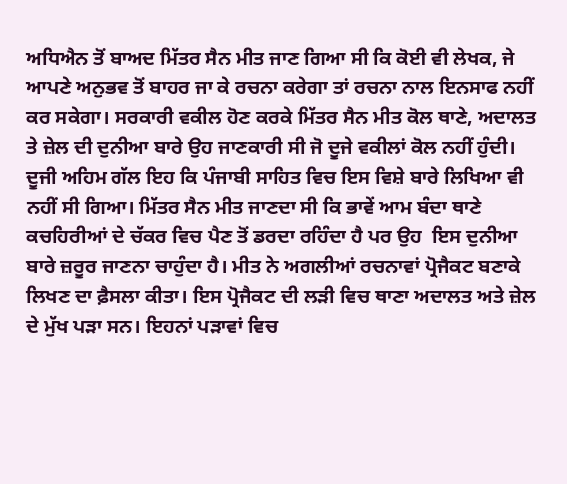ਅਧਿਐਨ ਤੋਂ ਬਾਅਦ ਮਿੱਤਰ ਸੈਨ ਮੀਤ ਜਾਣ ਗਿਆ ਸੀ ਕਿ ਕੋਈ ਵੀ ਲੇਖਕ, ਜੇ ਆਪਣੇ ਅਨੁਭਵ ਤੋਂ ਬਾਹਰ ਜਾ ਕੇ ਰਚਨਾ ਕਰੇਗਾ ਤਾਂ ਰਚਨਾ ਨਾਲ ਇਨਸਾਫ ਨਹੀਂ ਕਰ ਸਕੇਗਾ। ਸਰਕਾਰੀ ਵਕੀਲ ਹੋਣ ਕਰਕੇ ਮਿੱਤਰ ਸੈਨ ਮੀਤ ਕੋਲ ਥਾਣੇ, ਅਦਾਲਤ ਤੇ ਜ਼ੇਲ ਦੀ ਦੁਨੀਆ ਬਾਰੇ ਉਹ ਜਾਣਕਾਰੀ ਸੀ ਜੋ ਦੂਜੇ ਵਕੀਲਾਂ ਕੋਲ ਨਹੀਂ ਹੁੰਦੀ। ਦੂਜੀ ਅਹਿਮ ਗੱਲ ਇਹ ਕਿ ਪੰਜਾਬੀ ਸਾਹਿਤ ਵਿਚ ਇਸ ਵਿਸ਼ੇ ਬਾਰੇ ਲਿਖਿਆ ਵੀ ਨਹੀਂ ਸੀ ਗਿਆ। ਮਿੱਤਰ ਸੈਨ ਮੀਤ ਜਾਣਦਾ ਸੀ ਕਿ ਭਾਵੇਂ ਆਮ ਬੰਦਾ ਥਾਣੇ ਕਚਹਿਰੀਆਂ ਦੇ ਚੱਕਰ ਵਿਚ ਪੈਣ ਤੋਂ ਡਰਦਾ ਰਹਿੰਦਾ ਹੈ ਪਰ ਉਹ  ਇਸ ਦੁਨੀਆ ਬਾਰੇ ਜ਼ਰੂਰ ਜਾਣਨਾ ਚਾਹੁੰਦਾ ਹੈ। ਮੀਤ ਨੇ ਅਗਲੀਆਂ ਰਚਨਾਵਾਂ ਪ੍ਰੋਜੈਕਟ ਬਣਾਕੇ ਲਿਖਣ ਦਾ ਫ਼ੈਸਲਾ ਕੀਤਾ। ਇਸ ਪ੍ਰੋਜੈਕਟ ਦੀ ਲੜੀ ਵਿਚ ਥਾਣਾ ਅਦਾਲਤ ਅਤੇ ਜ਼ੇਲ ਦੇ ਮੁੱਖ ਪੜਾ ਸਨ। ਇਹਨਾਂ ਪੜਾਵਾਂ ਵਿਚ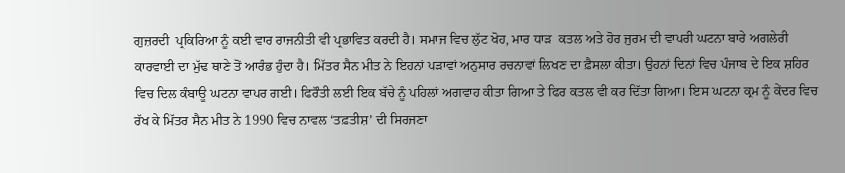ਗੁਜ਼ਰਦੀ  ਪ੍ਰਕਿਰਿਆ ਨੂੰ ਕਈ ਵਾਰ ਰਾਜਨੀਤੀ ਵੀ ਪ੍ਰਭਾਵਿਤ ਕਰਦੀ ਹੈ। ਸਮਾਜ ਵਿਚ ਲੁੱਟ ਖੋਹ, ਮਾਰ ਧਾੜ  ਕਤਲ ਅਤੇ ਹੋਰ ਜੁਰਮ ਦੀ ਵਾਪਰੀ ਘਟਨਾ ਬਾਰੇ ਅਗਲੇਰੀ ਕਾਰਵਾਈ ਦਾ ਮੁੱਢ ਥਾਣੇ ਤੋਂ ਆਰੰਭ ਹੁੰਦਾ ਹੈ। ਮਿੱਤਰ ਸੈਨ ਮੀਤ ਨੇ ਇਹਨਾਂ ਪੜਾਵਾਂ ਅਨੁਸਾਰ ਰਚਨਾਵਾਂ ਲਿਖਣ ਦਾ ਫ਼ੈਸਲਾ ਕੀਤਾ। ਉਹਨਾਂ ਦਿਨਾਂ ਵਿਚ ਪੰਜਾਬ ਦੇ ਇਕ ਸ਼ਹਿਰ ਵਿਚ ਦਿਲ ਕੰਬਾਊ ਘਟਨਾ ਵਾਪਰ ਗਈ। ਫਿਰੌਤੀ ਲਈ ਇਕ ਬੱਚੇ ਨੂੰ ਪਹਿਲਾਂ ਅਗਵਾਹ ਕੀਤਾ ਗਿਆ ਤੇ ਫਿਰ ਕਤਲ ਵੀ ਕਰ ਦਿੱਤਾ ਗਿਆ। ਇਸ ਘਟਨਾ ਕ੍ਰਮ ਨੂੰ ਕੇਂਦਰ ਵਿਚ ਰੱਖ ਕੇ ਮਿੱਤਰ ਸੈਨ ਮੀਤ ਨੇ 1990 ਵਿਚ ਨਾਵਲ ‘ਤਫ਼ਤੀਸ਼’ ਦੀ ਸਿਰਜਣਾ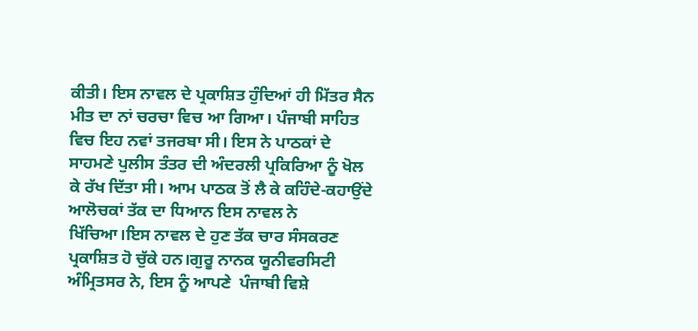ਕੀਤੀ। ਇਸ ਨਾਵਲ ਦੇ ਪ੍ਰਕਾਸ਼ਿਤ ਹੁੰਦਿਆਂ ਹੀ ਮਿੱਤਰ ਸੈਨ ਮੀਤ ਦਾ ਨਾਂ ਚਰਚਾ ਵਿਚ ਆ ਗਿਆ। ਪੰਜਾਬੀ ਸਾਹਿਤ ਵਿਚ ਇਹ ਨਵਾਂ ਤਜਰਬਾ ਸੀ। ਇਸ ਨੇ ਪਾਠਕਾਂ ਦੇ ਸਾਹਮਣੇ ਪੁਲੀਸ ਤੰਤਰ ਦੀ ਅੰਦਰਲੀ ਪ੍ਰਕਿਰਿਆ ਨੂੰ ਖੋਲ ਕੇ ਰੱਖ ਦਿੱਤਾ ਸੀ। ਆਮ ਪਾਠਕ ਤੋਂ ਲੈ ਕੇ ਕਹਿੰਦੇ-ਕਹਾਉਂਦੇ ਆਲੋਚਕਾਂ ਤੱਕ ਦਾ ਧਿਆਨ ਇਸ ਨਾਵਲ ਨੇ ਖਿੱਚਿਆ।ਇਸ ਨਾਵਲ ਦੇ ਹੁਣ ਤੱਕ ਚਾਰ ਸੰਸਕਰਣ ਪ੍ਰਕਾਸ਼ਿਤ ਹੋ ਚੁੱਕੇ ਹਨ।ਗੁਰੂ ਨਾਨਕ ਯੂਨੀਵਰਸਿਟੀ ਅੰਮ੍ਰਿਤਸਰ ਨੇ, ਇਸ ਨੂੰ ਆਪਣੇ  ਪੰਜਾਬੀ ਵਿਸ਼ੇ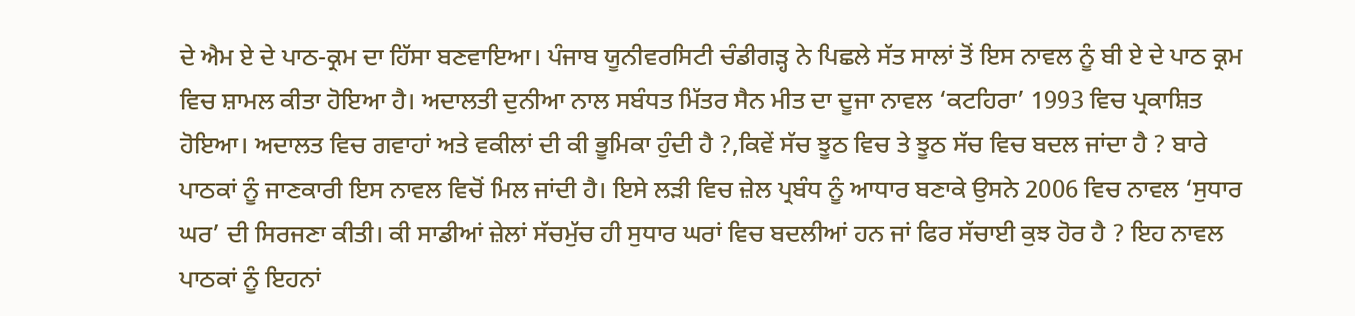ਦੇ ਐਮ ਏ ਦੇ ਪਾਠ-ਕ੍ਰਮ ਦਾ ਹਿੱਸਾ ਬਣਵਾਇਆ। ਪੰਜਾਬ ਯੂਨੀਵਰਸਿਟੀ ਚੰਡੀਗੜ੍ਹ ਨੇ ਪਿਛਲੇ ਸੱਤ ਸਾਲਾਂ ਤੋਂ ਇਸ ਨਾਵਲ ਨੂੰ ਬੀ ਏ ਦੇ ਪਾਠ ਕ੍ਰਮ ਵਿਚ ਸ਼ਾਮਲ ਕੀਤਾ ਹੋਇਆ ਹੈ। ਅਦਾਲਤੀ ਦੁਨੀਆ ਨਾਲ ਸਬੰਧਤ ਮਿੱਤਰ ਸੈਨ ਮੀਤ ਦਾ ਦੂਜਾ ਨਾਵਲ ‘ਕਟਹਿਰਾ’ 1993 ਵਿਚ ਪ੍ਰਕਾਸ਼ਿਤ ਹੋਇਆ। ਅਦਾਲਤ ਵਿਚ ਗਵਾਹਾਂ ਅਤੇ ਵਕੀਲਾਂ ਦੀ ਕੀ ਭੂਮਿਕਾ ਹੁੰਦੀ ਹੈ ?,ਕਿਵੇਂ ਸੱਚ ਝੂਠ ਵਿਚ ਤੇ ਝੂਠ ਸੱਚ ਵਿਚ ਬਦਲ ਜਾਂਦਾ ਹੈ ? ਬਾਰੇ ਪਾਠਕਾਂ ਨੂੰ ਜਾਣਕਾਰੀ ਇਸ ਨਾਵਲ ਵਿਚੋਂ ਮਿਲ ਜਾਂਦੀ ਹੈ। ਇਸੇ ਲੜੀ ਵਿਚ ਜ਼ੇਲ ਪ੍ਰਬੰਧ ਨੂੰ ਆਧਾਰ ਬਣਾਕੇ ਉਸਨੇ 2006 ਵਿਚ ਨਾਵਲ ‘ਸੁਧਾਰ ਘਰ’ ਦੀ ਸਿਰਜਣਾ ਕੀਤੀ। ਕੀ ਸਾਡੀਆਂ ਜ਼ੇਲਾਂ ਸੱਚਮੁੱਚ ਹੀ ਸੁਧਾਰ ਘਰਾਂ ਵਿਚ ਬਦਲੀਆਂ ਹਨ ਜਾਂ ਫਿਰ ਸੱਚਾਈ ਕੁਝ ਹੋਰ ਹੈ ? ਇਹ ਨਾਵਲ ਪਾਠਕਾਂ ਨੂੰ ਇਹਨਾਂ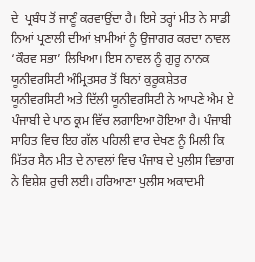ਦੇ  ਪ੍ਰਬੰਧ ਤੋਂ ਜਾਣੂੰ ਕਰਵਾਉਂਦਾ ਹੈ। ਇਸੇ ਤਰ੍ਹਾਂ ਮੀਤ ਨੇ ਸਾਡੀ ਨਿਆਂ ਪ੍ਰਣਾਲੀ ਦੀਆਂ ਖ਼ਾਮੀਆਂ ਨੂੰ ਉਜਾਗਰ ਕਰਦਾ ਨਾਵਲ ‘ਕੌਰਵ ਸਭਾ’ ਲਿਖਿਆ। ਇਸ ਨਾਵਲ ਨੂੰ ਗੁਰੂ ਨਾਨਕ ਯੂਨੀਵਰਸਿਟੀ ਅੰਮ੍ਰਿਤਸਰ ਤੋਂ ਬਿਨਾਂ ਕੁਰੂਕਸ਼ੇਤਰ ਯੂਨੀਵਰਸਿਟੀ ਅਤੇ ਦਿੱਲੀ ਯੂਨੀਵਰਸਿਟੀ ਨੇ ਆਪਣੇ ਐਮ ਏ ਪੰਜਾਬੀ ਦੇ ਪਾਠ ਕ੍ਰਮ ਵਿੱਚ ਲਗਾਇਆ ਹੋਇਆ ਹੈ। ਪੰਜਾਬੀ ਸਾਹਿਤ ਵਿਚ ਇਹ ਗੱਲ ਪਹਿਲੀ ਵਾਰ ਦੇਖਣ ਨੂੰ ਮਿਲੀ ਕਿ ਮਿੱਤਰ ਸੈਨ ਮੀਤ ਦੇ ਨਾਵਲਾਂ ਵਿਚ ਪੰਜਾਬ ਦੇ ਪੁਲੀਸ ਵਿਭਾਗ ਨੇ ਵਿਸ਼ੇਸ਼ ਰੁਚੀ ਲਈ। ਹਰਿਆਣਾ ਪੁਲੀਸ ਅਕਾਦਮੀ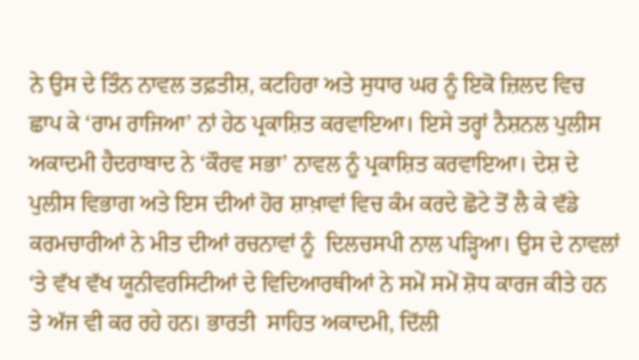ਨੇ ਉਸ ਦੇ ਤਿੰਨ ਨਾਵਲ ਤਫ਼ਤੀਸ਼, ਕਟਹਿਰਾ ਅਤੇ ਸੁਧਾਰ ਘਰ ਨੂੰ ਇਕੋ ਜ਼ਿਲਦ ਵਿਚ ਛਾਪ ਕੇ ‘ਰਾਮ ਰਾਜਿਆ’ ਨਾਂ ਹੇਠ ਪ੍ਰਕਾਸ਼ਿਤ ਕਰਵਾਇਆ। ਇਸੇ ਤਰ੍ਹਾਂ ਨੈਸ਼ਨਲ ਪੁਲੀਸ ਅਕਾਦਮੀ ਹੈਦਰਾਬਾਦ ਨੇ ‘ਕੌਰਵ ਸਭਾ’ ਨਾਵਲ ਨੂੰ ਪ੍ਰਕਾਸ਼ਿਤ ਕਰਵਾਇਆ। ਦੇਸ਼ ਦੇ ਪੁਲੀਸ ਵਿਭਾਗ ਅਤੇ ਇਸ ਦੀਆਂ ਹੋਰ ਸ਼ਾਖ਼ਾਵਾਂ ਵਿਚ ਕੰਮ ਕਰਦੇ ਛੋਟੇ ਤੋਂ ਲੈ ਕੇ ਵੱਡੇ ਕਰਮਚਾਰੀਆਂ ਨੇ ਮੀਤ ਦੀਆਂ ਰਚਨਾਵਾਂ ਨੂੰ  ਦਿਲਚਸਪੀ ਨਾਲ ਪੜ੍ਹਿਆ। ਉਸ ਦੇ ਨਾਵਲਾਂ ‘ਤੇ ਵੱਖ ਵੱਖ ਯੂਨੀਵਰਸਿਟੀਆਂ ਦੇ ਵਿਦਿਆਰਥੀਆਂ ਨੇ ਸਮੇਂ ਸਮੇਂ ਸ਼ੋਧ ਕਾਰਜ ਕੀਤੇ ਹਨ ਤੇ ਅੱਜ ਵੀ ਕਰ ਰਹੇ ਹਨ। ਭਾਰਤੀ  ਸਾਹਿਤ ਅਕਾਦਮੀ, ਦਿੱਲੀ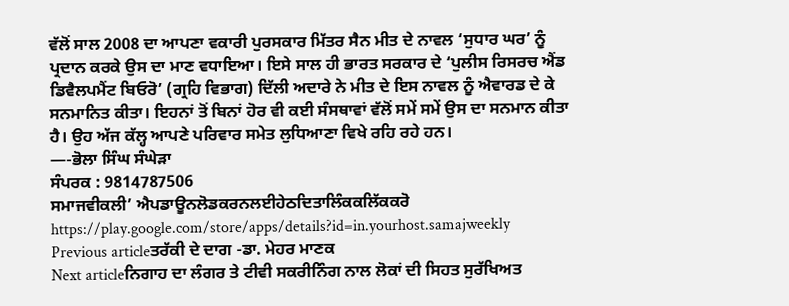ਵੱਲੋਂ ਸਾਲ 2008 ਦਾ ਆਪਣਾ ਵਕਾਰੀ ਪੁਰਸਕਾਰ ਮਿੱਤਰ ਸੈਨ ਮੀਤ ਦੇ ਨਾਵਲ ‘ਸੁਧਾਰ ਘਰ’ ਨੂੰ ਪ੍ਰਦਾਨ ਕਰਕੇ ਉਸ ਦਾ ਮਾਣ ਵਧਾਇਆ। ਇਸੇ ਸਾਲ ਹੀ ਭਾਰਤ ਸਰਕਾਰ ਦੇ ‘ਪੁਲੀਸ ਰਿਸਰਚ ਐਂਡ ਡਿਵੈਲਪਮੈਂਟ ਬਿਓਰੋ’ (ਗ੍ਰਹਿ ਵਿਭਾਗ) ਦਿੱਲੀ ਅਦਾਰੇ ਨੇ ਮੀਤ ਦੇ ਇਸ ਨਾਵਲ ਨੂੰ ਐਵਾਰਡ ਦੇ ਕੇ ਸਨਮਾਨਿਤ ਕੀਤਾ। ਇਹਨਾਂ ਤੋਂ ਬਿਨਾਂ ਹੋਰ ਵੀ ਕਈ ਸੰਸਥਾਵਾਂ ਵੱਲੋਂ ਸਮੇਂ ਸਮੇਂ ਉਸ ਦਾ ਸਨਮਾਨ ਕੀਤਾ ਹੈ। ਉਹ ਅੱਜ ਕੱਲ੍ਹ ਆਪਣੇ ਪਰਿਵਾਰ ਸਮੇਤ ਲੁਧਿਆਣਾ ਵਿਖੇ ਰਹਿ ਰਹੇ ਹਨ।
—-ਭੋਲਾ ਸਿੰਘ ਸੰਘੇੜਾ
ਸੰਪਰਕ : 9814787506
ਸਮਾਜਵੀਕਲੀ’ ਐਪਡਾਊਨਲੋਡਕਰਨਲਈਹੇਠਦਿਤਾਲਿੰਕਕਲਿੱਕਕਰੋ
https://play.google.com/store/apps/details?id=in.yourhost.samajweekly
Previous articleਤਰੱਕੀ ਦੇ ਦਾਗ -ਡਾ. ਮੇਹਰ ਮਾਣਕ
Next articleਨਿਗਾਹ ਦਾ ਲੰਗਰ ਤੇ ਟੀਵੀ ਸਕਰੀਨਿੰਗ ਨਾਲ ਲੋਕਾਂ ਦੀ ਸਿਹਤ ਸੁਰੱਖਿਅਤ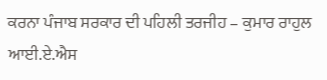ਕਰਨਾ ਪੰਜਾਬ ਸਰਕਾਰ ਦੀ ਪਹਿਲੀ ਤਰਜੀਹ – ਕੁਮਾਰ ਰਾਹੁਲ ਆਈ.ਏ.ਐਸ